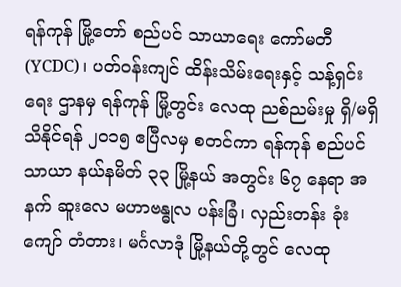ရန်ကုန် မြို့တော် စည်ပင် သာယာရေး ကော်မတီ (YCDC)၊ ပတ်ဝန်းကျင် ထိန်းသိမ်းရေးနှင့် သန့်ရှင်းရေး ဌာနမှ ရန်ကုန် မြို့တွင်း လေထု ညစ်ညမ်းမှု ရှိ/မရှိ သိနိုင်ရန် ၂၀၁၅ ဧပြီလမှ စတင်ကာ ရန်ကုန် စည်ပင်သာယာ နယ်နမိတ် ၃၃ မြို့နယ် အတွင်း ၆၇ နေရာ အနက် ဆူးလေ မဟာဗန္ဓုလ ပန်းခြံ၊ လှည်းတန်း ခုံးကျော် တံတား၊ မင်္ဂလာဒုံ မြို့နယ်တို့တွင် လေထု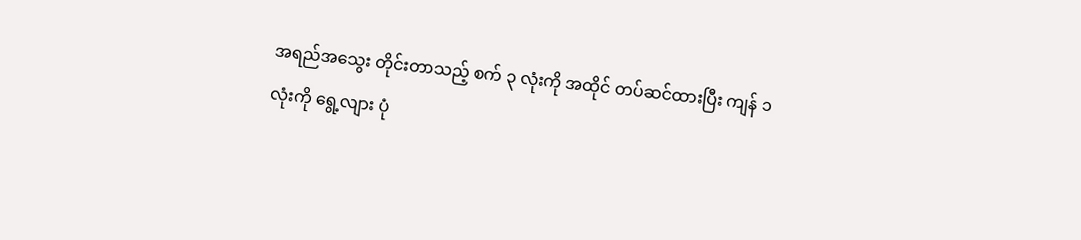အရည်အသွေး တိုင်းတာသည့် စက် ၃ လုံးကို အထိုင် တပ်ဆင်ထားပြီး ကျန် ၁ လုံးကို ရွေ့လျား ပုံ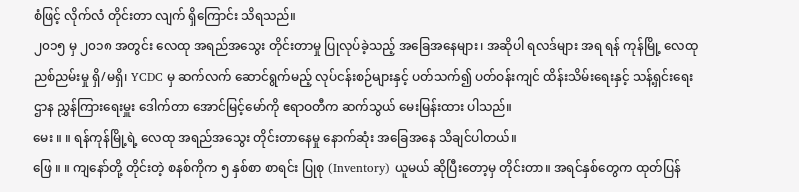စံဖြင့် လိုက်လံ တိုင်းတာ လျက် ရှိကြောင်း သိရသည်။
၂၀၁၅ မှ ၂၀၁၈ အတွင်း လေထု အရည်အသွေး တိုင်းတာမှု ပြုလုပ်ခဲ့သည့် အခြေအနေများ၊ အဆိုပါ ရလဒ်များ အရ ရန် ကုန်မြို့ လေထု ညစ်ညမ်းမှု ရှိ/မရှိ၊ YCDC မှ ဆက်လက် ဆောင်ရွက်မည့် လုပ်ငန်းစဉ်များနှင့် ပတ်သက်၍ ပတ်ဝန်းကျင် ထိန်းသိမ်းရေးနှင့် သန့်ရှင်းရေး ဌာန ညွှန်ကြားရေးမှူး ဒေါက်တာ အောင်မြင့်မော်ကို ဧရာဝတီက ဆက်သွယ် မေးမြန်းထား ပါသည်။
မေး ။ ။ ရန်ကုန်မြို့ရဲ့ လေထု အရည်အသွေး တိုင်းတာနေမှု နောက်ဆုံး အခြေအနေ သိချင်ပါတယ်။
ဖြေ ။ ။ ကျနော်တို့ တိုင်းတဲ့ စနစ်ကိုက ၅ နှစ်စာ စာရင်း ပြုစု (Inventory) ယူမယ် ဆိုပြီးတော့မှ တိုင်းတာ။ အရင်နှစ်တွေက ထုတ်ပြန်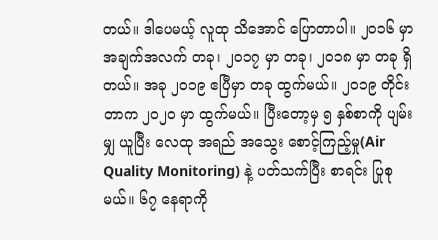တယ်။ ဒါပေမယ့် လူထု သိအောင် ပြောတာပါ။ ၂၀၁၆ မှာ အချက်အလက် တခု၊ ၂၀၁၇ မှာ တခု၊ ၂၀၁၈ မှာ တခု ရှိတယ်။ အခု ၂၀၁၉ ဧပြီမှာ တခု ထွက်မယ်။ ၂၀၁၉ တိုင်းတာက ၂၀၂၀ မှာ ထွက်မယ်။ ပြီးတော့မှ ၅ နှစ်စာကို ပျမ်း မျှ ယူပြီး လေထု အရည် အသွေး စောင့်ကြည့်မှု(Air Quality Monitoring) နဲ့ ပတ်သက်ပြီး စာရင်း ပြုစုမယ်။ ၆၇ နေရာကို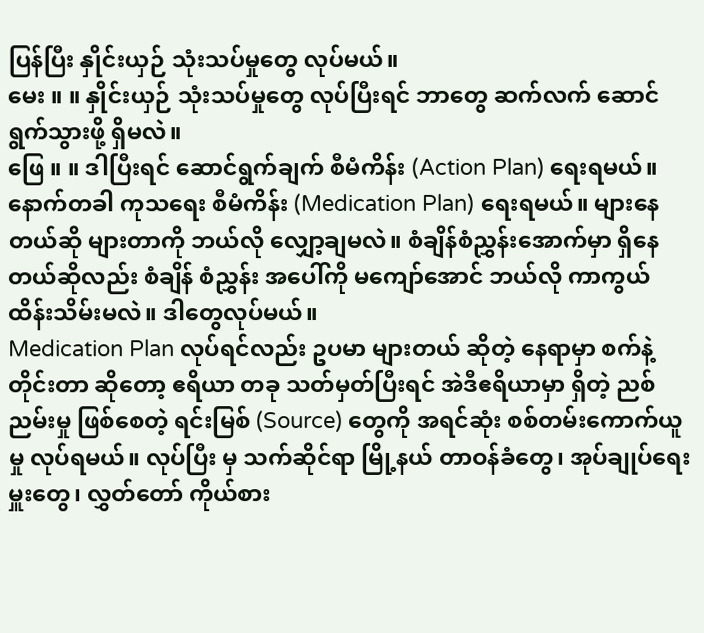ပြန်ပြီး နှိုင်းယှဉ် သုံးသပ်မှုတွေ လုပ်မယ်။
မေး ။ ။ နှိုင်းယှဉ် သုံးသပ်မှုတွေ လုပ်ပြီးရင် ဘာတွေ ဆက်လက် ဆောင်ရွက်သွားဖို့ ရှိမလဲ။
ဖြေ ။ ။ ဒါပြီးရင် ဆောင်ရွက်ချက် စီမံကိန်း (Action Plan) ရေးရမယ်။ နောက်တခါ ကုသရေး စီမံကိန်း (Medication Plan) ရေးရမယ်။ များနေတယ်ဆို များတာကို ဘယ်လို လျှော့ချမလဲ။ စံချိန်စံညွှန်းအောက်မှာ ရှိနေတယ်ဆိုလည်း စံချိန် စံညွှန်း အပေါ်ကို မကျော်အောင် ဘယ်လို ကာကွယ် ထိန်းသိမ်းမလဲ။ ဒါတွေလုပ်မယ်။
Medication Plan လုပ်ရင်လည်း ဥပမာ များတယ် ဆိုတဲ့ နေရာမှာ စက်နဲ့တိုင်းတာ ဆိုတော့ ဧရိယာ တခု သတ်မှတ်ပြီးရင် အဲဒီဧရိယာမှာ ရှိတဲ့ ညစ်ညမ်းမှု ဖြစ်စေတဲ့ ရင်းမြစ် (Source) တွေကို အရင်ဆုံး စစ်တမ်းကောက်ယူမှု လုပ်ရမယ်။ လုပ်ပြီး မှ သက်ဆိုင်ရာ မြို့နယ် တာဝန်ခံတွေ၊ အုပ်ချုပ်ရေးမှူးတွေ၊ လွှတ်တော် ကိုယ်စား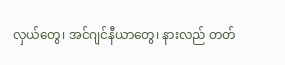လှယ်တွေ၊ အင်ဂျင်နီယာတွေ၊ နားလည် တတ်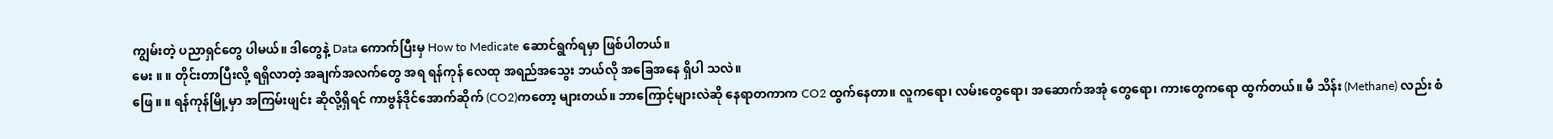ကျွမ်းတဲ့ ပညာရှင်တွေ ပါမယ်။ ဒါတွေနဲ့ Data ကောက်ပြီးမှ How to Medicate ဆောင်ရွက်ရမှာ ဖြစ်ပါတယ်။
မေး ။ ။ တိုင်းတာပြီးလို့ ရရှိလာတဲ့ အချက်အလက်တွေ အရ ရန်ကုန် လေထု အရည်အသွေး ဘယ်လို အခြေအနေ ရှိပါ သလဲ။
ဖြေ ။ ။ ရန်ကုန်မြို့မှာ အကြမ်းဖျင်း ဆိုလို့ရှိရင် ကာဗွန်ဒိုင်အောက်ဆိုက် (CO2)ကတော့ များတယ်။ ဘာကြောင့်များလဲဆို နေရာတကာက CO2 ထွက်နေတာ။ လူကရော၊ လမ်းတွေရော၊ အဆောက်အအုံ တွေရော၊ ကားတွေကရော ထွက်တယ်။ မီ သိန်း (Methane) လည်း စံ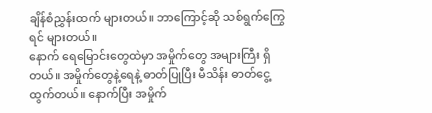ချိန်စံညွှန်းထက် များတယ်။ ဘာကြောင့်ဆို သစ်ရွက်ကြွေရင် များတယ်။
နောက် ရေမြောင်းတွေထဲမှာ အမှိုက်တွေ အများကြီး ရှိတယ်။ အမှိုက်တွေနဲ့ရေနဲ့ ဓာတ်ပြုပြီး မီသိန်း ဓာတ်ငွေ့ ထွက်တယ်။ နောက်ပြီး အမှိုက်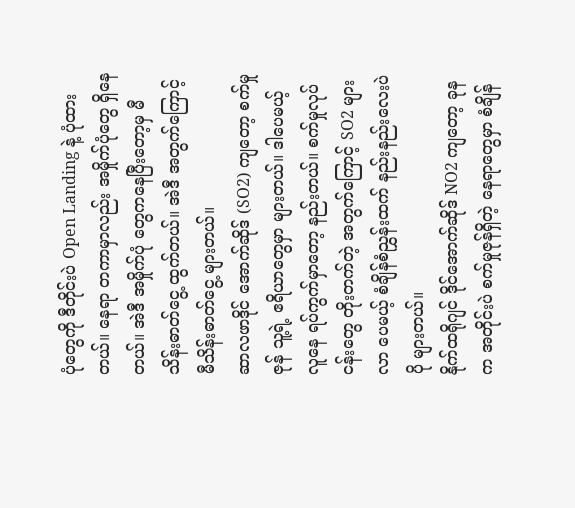ပုံတွေကို ဒီတိုင်းပဲ Open Landing နဲ့ ပုံထားတယ်။ နေရာ တကာမှာလည်း အမှိုက်ပုံတွေ ရှိနေတယ်။ အဲဒီ အမှိုက်ပုံ တွေကနေပြီးတော့မှ မီသိန်းဓာတ်ငွေ့ ထွက်တယ်။ အဲဒီ အတွက်ကြောင့် မီသိန်းဓာတ်ငွေ့ များတယ်။
ဆာလဖာဒိုင် အောက်ဆိုဒ် (SO2) ကျတော့ စက်မှုဇုန် သူ့ရဲ့ ဧရိယာတွေမှာ များတယ်။ ဒါပေမယ့် လူနေ ရပ်ကွက်မှာတော့ နည်းတယ်။ စက်မှုလုပ်ငန်းတွေ တိုးတက်တဲ့ အတွက်ကြောင့် SO2 များလာ ပေမယ့် စံချိန်စံညွှန်းထက် နည်းနည်းလေးပဲ ပို များတယ်။
နိုက်ထရိုဂျင် ဒိုင်အောက်ဆိုဒ် NO2 ကျတော့ ခုနက အတိုင်းပဲ စက်မှုဇုန်ရှိတဲ့ နေရာတွေမှာ စံချိန်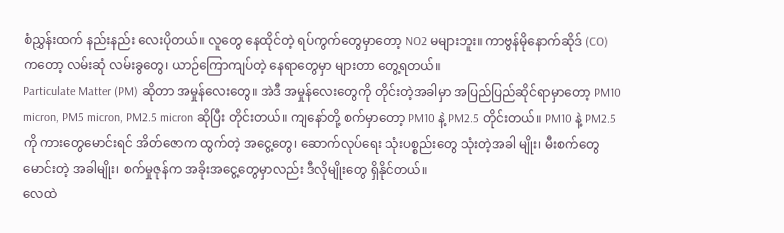စံညွှန်းထက် နည်းနည်း လေးပိုတယ်။ လူတွေ နေထိုင်တဲ့ ရပ်ကွက်တွေမှာတော့ NO2 မများဘူး။ ကာဗွန်မိုနောက်ဆိုဒ် (CO) ကတော့ လမ်းဆုံ လမ်းခွတွေ၊ ယာဉ်ကြောကျပ်တဲ့ နေရာတွေမှာ များတာ တွေ့ရတယ်။
Particulate Matter (PM) ဆိုတာ အမှုန်လေးတွေ။ အဲဒီ အမှုန်လေးတွေကို တိုင်းတဲ့အခါမှာ အပြည်ပြည်ဆိုင်ရာမှာတော့ PM10 micron, PM5 micron, PM2.5 micron ဆိုပြီး တိုင်းတယ်။ ကျနော်တို့ စက်မှာတော့ PM10 နဲ့ PM2.5 တိုင်းတယ်။ PM10 နဲ့ PM2.5 ကို ကားတွေမောင်းရင် အိတ်ဇောက ထွက်တဲ့ အငွေ့တွေ၊ ဆောက်လုပ်ရေး သုံးပစ္စည်းတွေ သုံးတဲ့အခါ မျိုး၊ မီးစက်တွေ မောင်းတဲ့ အခါမျိုး၊ စက်မှုဇုန်က အခိုးအငွေ့တွေမှာလည်း ဒီလိုမျိုးတွေ ရှိနိုင်တယ်။
လေထဲ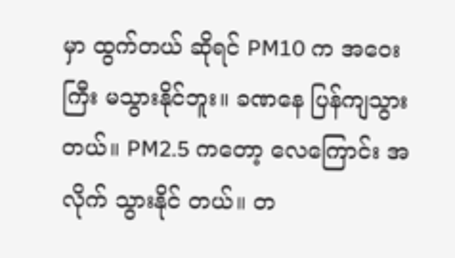မှာ ထွက်တယ် ဆိုရင် PM10 က အဝေးကြီး မသွားနိုင်ဘူး။ ခဏနေ ပြန်ကျသွားတယ်။ PM2.5 ကတော့ လေကြောင်း အလိုက် သွားနိုင် တယ်။ တ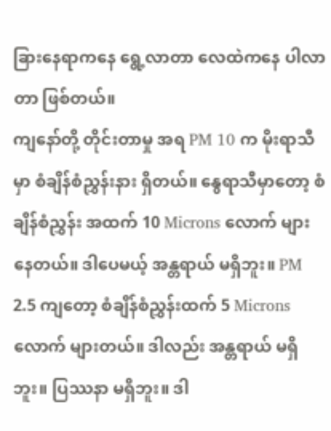ခြားနေရာကနေ ရွေ့လာတာ လေထဲကနေ ပါလာတာ ဖြစ်တယ်။
ကျနော်တို့ တိုင်းတာမှု အရ PM 10 က မိုးရာသီမှာ စံချိန်စံညွှန်းနား ရှိတယ်။ နွေရာသီမှာတော့ စံချိန်စံညွှန်း အထက် 10 Microns လောက် များနေတယ်။ ဒါပေမယ့် အန္တရာယ် မရှိဘူး။ PM 2.5 ကျတော့ စံချိန်စံညွှန်းထက် 5 Microns လောက် များတယ်။ ဒါလည်း အန္တရာယ် မရှိဘူး။ ပြဿနာ မရှိဘူး။ ဒါ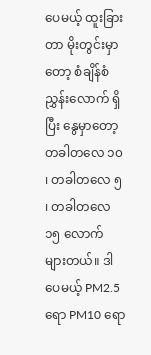ပေမယ့် ထူးခြားတာ မိုးတွင်းမှာတော့ စံချိန်စံညွှန်းလောက် ရှိပြီး နွေမှာတော့ တခါတလေ ၁၀ ၊ တခါတလေ ၅ ၊ တခါတလေ ၁၅ လောက် များတယ်။ ဒါပေမယ့် PM2.5 ရော PM10 ရော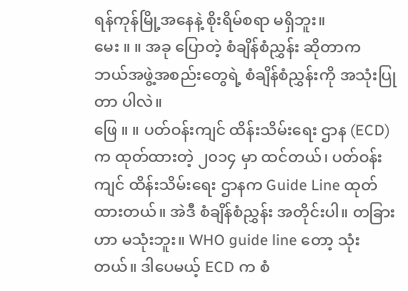ရန်ကုန်မြို့အနေနဲ့ စိုးရိမ်စရာ မရှိဘူး။
မေး ။ ။ အခု ပြောတဲ့ စံချိန်စံညွှန်း ဆိုတာက ဘယ်အဖွဲ့အစည်းတွေရဲ့ စံချိန်စံညွှန်းကို အသုံးပြုတာ ပါလဲ။
ဖြေ ။ ။ ပတ်ဝန်းကျင် ထိန်းသိမ်းရေး ဌာန (ECD) က ထုတ်ထားတဲ့ ၂၀၁၄ မှာ ထင်တယ်၊ ပတ်ဝန်းကျင် ထိန်းသိမ်းရေး ဌာနက Guide Line ထုတ်ထားတယ်။ အဲဒီ စံချိန်စံညွှန်း အတိုင်းပါ။ တခြားဟာ မသုံးဘူး။ WHO guide line တော့ သုံး တယ်။ ဒါပေမယ့် ECD က စံ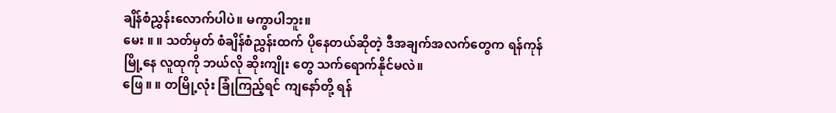ချိန်စံညွှန်းလောက်ပါပဲ။ မကွာပါဘူး။
မေး ။ ။ သတ်မှတ် စံချိန်စံညွှန်းထက် ပိုနေတယ်ဆိုတဲ့ ဒီအချက်အလက်တွေက ရန်ကုန်မြို့နေ လူထုကို ဘယ်လို ဆိုးကျိုး တွေ သက်ရောက်နိုင်မလဲ။
ဖြေ ။ ။ တမြို့လုံး ခြုံကြည့်ရင် ကျနော်တို့ ရန်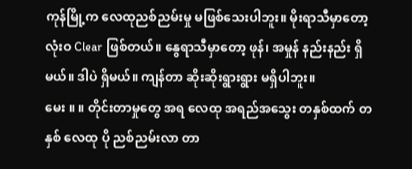ကုန်မြို့က လေထုညစ်ညမ်းမှု မဖြစ်သေးပါဘူး။ မိုးရာသီမှာတော့ လုံးဝ Clear ဖြစ်တယ်။ နွေရာသီမှာတော့ ဖုန်၊ အမှုန် နည်းနည်း ရှိမယ်။ ဒါပဲ ရှိမယ်။ ကျန်တာ ဆိုးဆိုးရွားရွား မရှိပါဘူး။
မေး ။ ။ တိုင်းတာမှုတွေ အရ လေထု အရည်အသွေး တနှစ်ထက် တနှစ် လေထု ပို ညစ်ညမ်းလာ တာ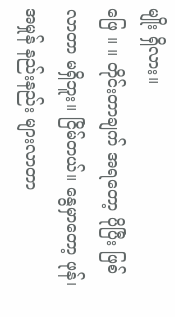မျိုး ရှိလား။
ဖြေ ။ ။ တိုင်းတာချက် အရတော့ ပိုပြီး ဖြစ်လာတာ မရှိဘူး။ ငြိမ်တယ်။ နွေမှာတော့ ဖုန်၊ အမှုန် နည်းနည်း များလာတာ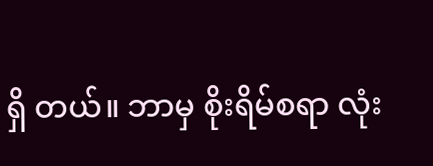ရှိ တယ်။ ဘာမှ စိုးရိမ်စရာ လုံး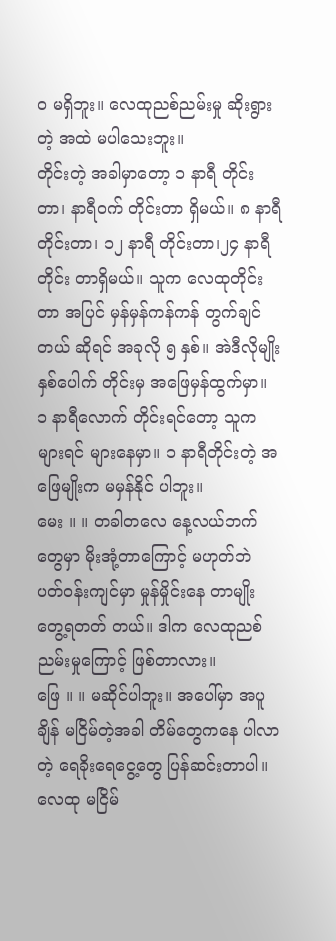ဝ မရှိဘူး။ လေထုညစ်ညမ်းမှု ဆိုးရွားတဲ့ အထဲ မပါသေးဘူး။
တိုင်းတဲ့ အခါမှာတော့ ၁ နာရီ တိုင်းတာ၊ နာရီဝက် တိုင်းတာ ရှိမယ်။ ၈ နာရီ တိုင်းတာ၊ ၁၂ နာရီ တိုင်းတာ၊၂၄ နာရီ တိုင်း တာရှိမယ်။ သူက လေထုတိုင်းတာ အပြင် မှန်မှန်ကန်ကန် တွက်ချင်တယ် ဆိုရင် အခုလို ၅ နှစ်။ အဲဒီလိုမျိုး နှစ်ပေါက် တိုင်းမှ အဖြေမှန်ထွက်မှာ။ ၁ နာရီလောက် တိုင်းရင်တော့ သူက များရင် များနေမှာ။ ၁ နာရီတိုင်းတဲ့ အဖြေမျိုးက မမှန်နိုင် ပါဘူး။
မေး ။ ။ တခါတလေ နေ့လယ်ဘက်တွေမှာ မိုးအုံ့တာကြောင့် မဟုတ်ဘဲ ပတ်ဝန်းကျင်မှာ မှုန်မှိုင်းနေ တာမျိုး တွေ့ရတတ် တယ်။ ဒါက လေထုညစ်ညမ်းမှုကြောင့် ဖြစ်တာလား။
ဖြေ ။ ။ မဆိုင်ပါဘူး။ အပေါ်မှာ အပူချိန် မငြိမ်တဲ့အခါ တိမ်တွေကနေ ပါလာတဲ့ ရေခိုးရေငွေ့တွေ ပြန်ဆင်းတာပါ။ လေထု မငြိမ်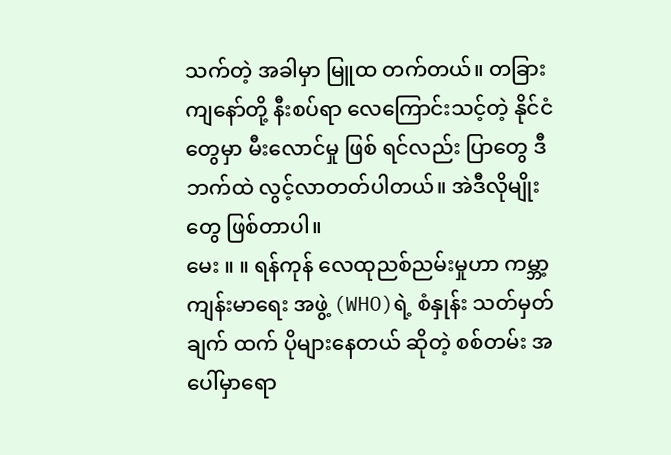သက်တဲ့ အခါမှာ မြူထ တက်တယ်။ တခြား ကျနော်တို့ နီးစပ်ရာ လေကြောင်းသင့်တဲ့ နိုင်ငံတွေမှာ မီးလောင်မှု ဖြစ် ရင်လည်း ပြာတွေ ဒီဘက်ထဲ လွင့်လာတတ်ပါတယ်။ အဲဒီလိုမျိုးတွေ ဖြစ်တာပါ။
မေး ။ ။ ရန်ကုန် လေထုညစ်ညမ်းမှုဟာ ကမ္ဘာ့ ကျန်းမာရေး အဖွဲ့ (WHO)ရဲ့ စံနှုန်း သတ်မှတ်ချက် ထက် ပိုများနေတယ် ဆိုတဲ့ စစ်တမ်း အပေါ်မှာရော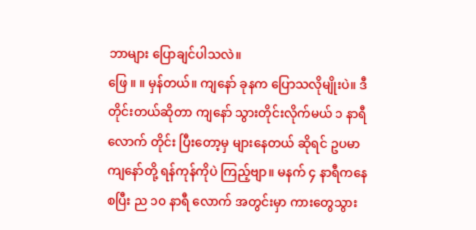ဘာများ ပြောချင်ပါသလဲ။
ဖြေ ။ ။ မှန်တယ်။ ကျနော် ခုနက ပြောသလိုမျိုးပဲ။ ဒီတိုင်းတယ်ဆိုတာ ကျနော် သွားတိုင်းလိုက်မယ် ၁ နာရီလောက် တိုင်း ပြီးတော့မှ များနေတယ် ဆိုရင် ဥပမာ ကျနော်တို့ ရန်ကုန်ကိုပဲ ကြည့်ဗျာ။ မနက် ၄ နာရီကနေ စပြီး ည ၁၀ နာရီ လောက် အတွင်းမှာ ကားတွေသွား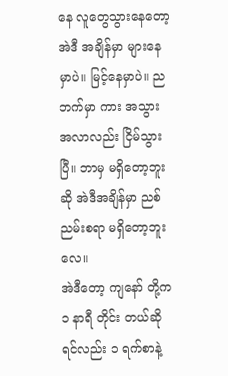နေ လူတွေသွားနေတော့ အဲဒီ အချိန်မှာ များနေမှာပဲ။ မြင့်နေမှာပဲ။ ညဘက်မှာ ကား အသွား အလာလည်း ငြိမ်သွားပြီ။ ဘာမှ မရှိတော့ဘူးဆို အဲဒီအချိန်မှာ ညစ်ညမ်းစရာ မရှိတော့ဘူးလေ။
အဲဒီတော့ ကျနော် တို့က ၁ နာရီ တိုင်း တယ်ဆိုရင်လည်း ၁ ရက်စာနဲ့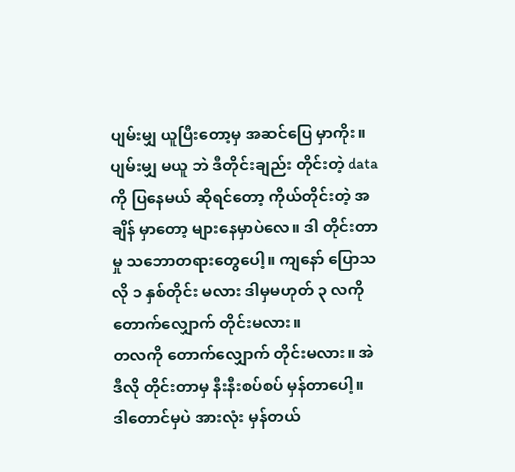ပျမ်းမျှ ယူပြီးတော့မှ အဆင်ပြေ မှာကိုး။ ပျမ်းမျှ မယူ ဘဲ ဒီတိုင်းချည်း တိုင်းတဲ့ data ကို ပြနေမယ် ဆိုရင်တော့ ကိုယ်တိုင်းတဲ့ အချိန် မှာတော့ များနေမှာပဲလေ။ ဒါ တိုင်းတာမှု သဘောတရားတွေပေါ့။ ကျနော် ပြောသလို ၁ နှစ်တိုင်း မလား ဒါမှမဟုတ် ၃ လကို တောက်လျှောက် တိုင်းမလား။
တလကို တောက်လျှောက် တိုင်းမလား။ အဲဒီလို တိုင်းတာမှ နီးနီးစပ်စပ် မှန်တာပေါ့။ ဒါတောင်မှပဲ အားလုံး မှန်တယ်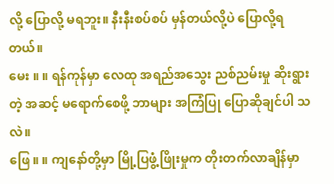လို့ ပြောလို့ မရဘူး။ နီးနီးစပ်စပ် မှန်တယ်လို့ပဲ ပြောလို့ရတယ်။
မေး ။ ။ ရန်ကုန်မှာ လေထု အရည်အသွေး ညစ်ညမ်းမှု ဆိုးရွားတဲ့ အဆင့် မရောက်စေဖို့ ဘာများ အကြံပြု ပြောဆိုချင်ပါ သလဲ။
ဖြေ ။ ။ ကျနော်တို့မှာ မြို့ပြဖွံ့ဖြိုးမှုက တိုးတက်လာချိန်မှာ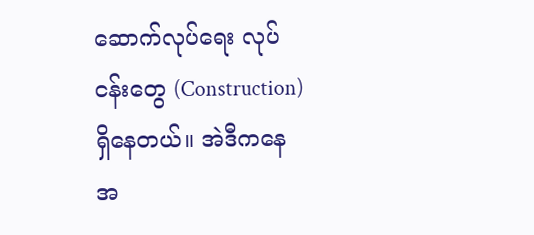ဆောက်လုပ်ရေး လုပ်ငန်းတွေ (Construction)ရှိနေတယ်။ အဲဒီကနေ အ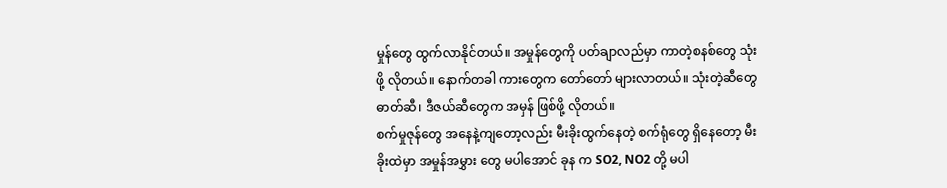မှုန်တွေ ထွက်လာနိုင်တယ်။ အမှုန်တွေကို ပတ်ချာလည်မှာ ကာတဲ့စနစ်တွေ သုံးဖို့ လိုတယ်။ နောက်တခါ ကားတွေက တော်တော် များလာတယ်။ သုံးတဲ့ဆီတွေ ဓာတ်ဆီ၊ ဒီဇယ်ဆီတွေက အမှန် ဖြစ်ဖို့ လိုတယ်။
စက်မှုဇုန်တွေ အနေနဲ့ကျတော့လည်း မီးခိုးထွက်နေတဲ့ စက်ရုံတွေ ရှိနေတော့ မီးခိုးထဲမှာ အမှုန်အမွှား တွေ မပါအောင် ခုန က SO2, NO2 တို့ မပါ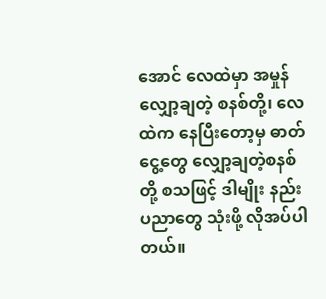အောင် လေထဲမှာ အမှုန်လျှော့ချတဲ့ စနစ်တို့၊ လေထဲက နေပြီးတော့မှ ဓာတ်ငွေ့တွေ လျှော့ချတဲ့စနစ် တို့ စသဖြင့် ဒါမျိုး နည်းပညာတွေ သုံးဖို့ လိုအပ်ပါတယ်။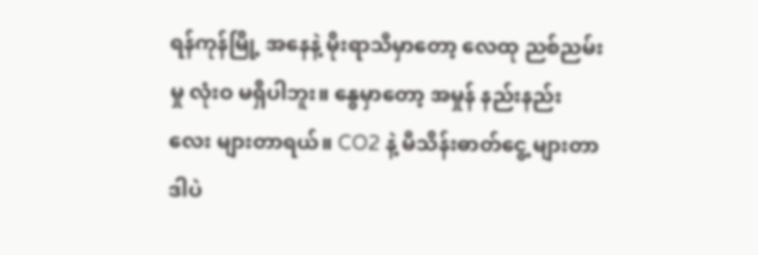ရန်ကုန်မြို့ အနေနဲ့ မိုးရာသီမှာတော့ လေထု ညစ်ညမ်းမှု လုံးဝ မရှိပါဘူး။ နွေမှာတော့ အမှုန် နည်းနည်းလေး များတာရယ်။ CO2 နဲ့ မီသိန်းဓာတ်ငွေ့ များတာ ဒါပဲ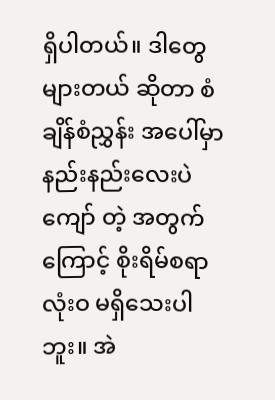ရှိပါတယ်။ ဒါတွေ များတယ် ဆိုတာ စံချိန်စံညွှန်း အပေါ်မှာ နည်းနည်းလေးပဲ ကျော် တဲ့ အတွက်ကြောင့် စိုးရိမ်စရာ လုံးဝ မရှိသေးပါဘူး။ အဲ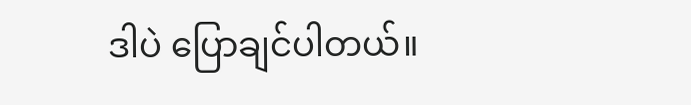ဒါပဲ ပြောချင်ပါတယ်။